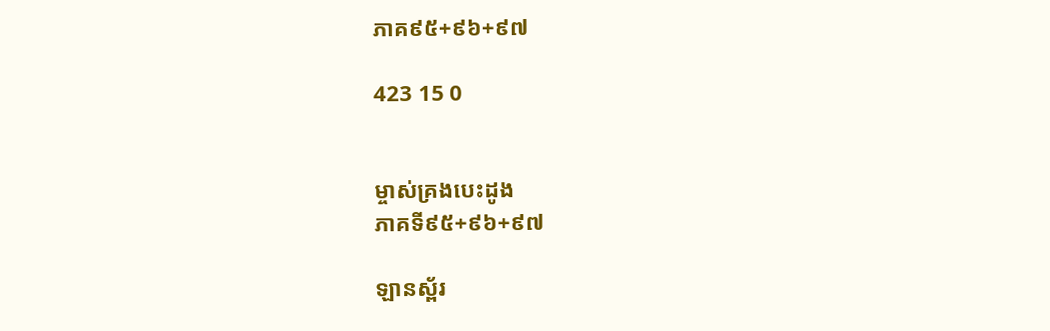ភាគ៩៥+៩៦+៩៧

423 15 0


ម្ចាស់គ្រងបេះដូង
ភាគទី៩៥+៩៦+៩៧

ឡានស្ព័រ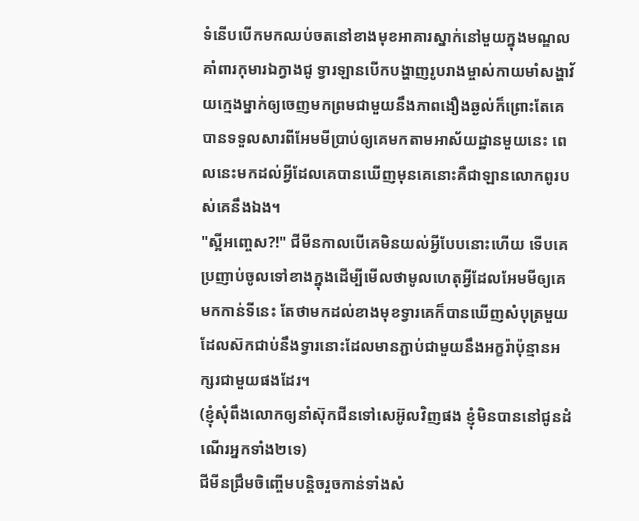ទំនើបបើកមកឈប់ចតនៅខាងមុខអាគារស្នាក់នៅមួយក្នុងមណ្ឌលគាំពារកុមារឯក្វាងជូ ទ្វារឡានបើកបង្ហាញរូបរាងម្ចាស់កាយមាំសង្ហាវ័យក្មេងម្នាក់ឲ្យចេញមកព្រមជាមួយនឹងភាពងឿងឆ្ងល់ក៏ព្រោះតែគេបានទទួលសារពីអែមមីប្រាប់ឲ្យគេមកតាមអាស័យដ្ឋានមួយនេះ ពេលនេះមកដល់អ្វីដែលគេបានឃើញមុនគេនោះគឺជាឡានលោកពូរបស់គេនឹងឯង។
"ស្អីអញ្ចេស?!" ជីមីនកាលបើគេមិនយល់អ្វីបែបនោះហើយ ទើបគេប្រញាប់ចូលទៅខាងក្នុងដើម្បីមើលថាមូលហេតុអ្វីដែលអែមមីឲ្យគេមកកាន់ទីនេះ តែថាមកដល់ខាងមុខទ្វារគេក៏បានឃើញសំបុត្រមួយដែលស៊កជាប់នឹងទ្វារនោះដែលមានភ្ជាប់ជាមួយនឹងអក្ខរ៉ាប៉ុន្មានអក្សរជាមួយផងដែរ។
(ខ្ញុំសុំពឹងលោកឲ្យនាំស៊ុកជីនទៅសេអ៊ូលវិញផង ខ្ញុំមិនបាននៅជូនដំណើរអ្នកទាំង២ទេ)
ជីមីនជ្រឹមចិញ្ចើមបន្តិចរួចកាន់ទាំងសំ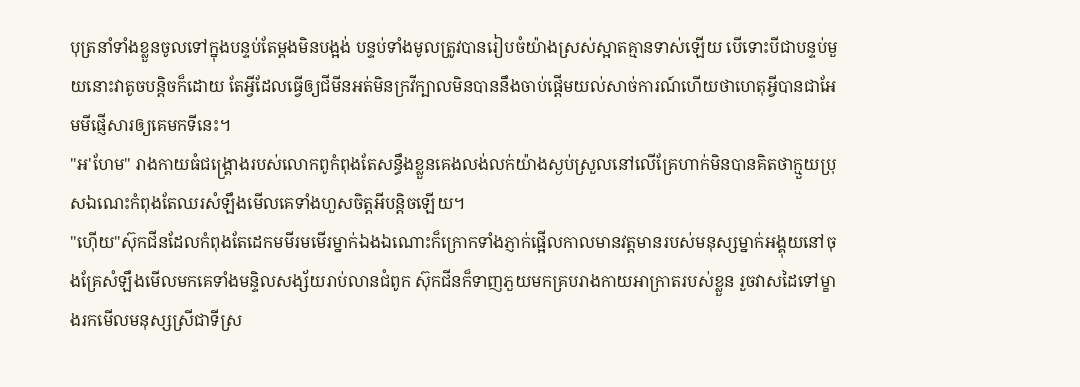បុត្រនាំទាំងខ្លួនចូលទៅក្នុងបន្ទប់តែម្ដងមិនបង្អង់ បន្ទប់ទាំងមូលត្រូវបានរៀបចំយ៉ាងស្រស់ស្អាតគ្មានទាស់ឡើយ បើទោះបីជាបន្ទប់មួយនោះវាតូចបន្តិចក៏ដោយ តែអ្វីដែលធ្វើឲ្យជីមីនអត់មិនក្រវីក្បាលមិនបាននឹងចាប់ផ្ដើមយល់សាច់ការណ៍ហើយថាហេតុអ្វីបានជាអែមមីផ្ញើសារឲ្យគេមកទីនេះ។
"អ'ហែម" រាងកាយធំជង្គ្រោងរបស់លោកពូកំពុងតែសន្ធឹងខ្លួនគេងលង់លក់យ៉ាងស្ងប់ស្រួលនៅលើគ្រែហាក់មិនបានគិតថាក្មួយប្រុសឯណេះកំពុងតែឈរសំឡឹងមើលគេទាំងហួសចិត្តអីបន្តិចឡើយ។
"ហ៊ើយ"ស៊ុកជីនដែលកំពុងតែដេកមមីរមមើរម្នាក់ឯងឯណោះក៏ក្រោកទាំងភ្ញាក់ផ្អើលកាលមានវត្តមានរបស់មនុស្សម្នាក់អង្គុយនៅចុងគ្រែសំឡឹងមើលមកគេទាំងមន្ទិលសង្ស័យរាប់លានជំពូក ស៊ុកជីនក៏ទាញភួយមកគ្របរាងកាយអាក្រាតរបស់ខ្លួន រួចវាសដៃទៅម្ខាងរកមើលមនុស្សស្រីជាទីស្រ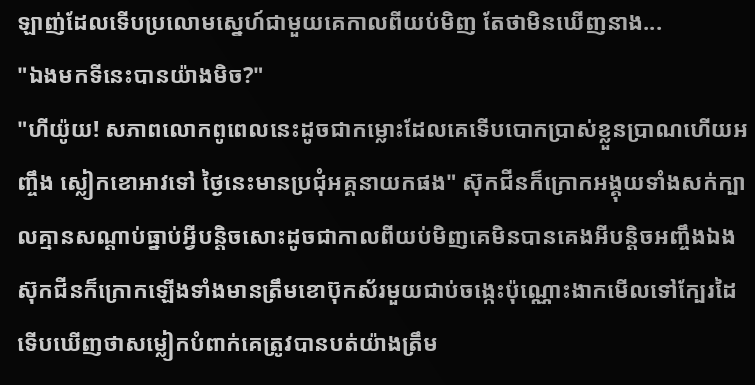ឡាញ់ដែលទើបប្រលោមស្នេហ៍ជាមួយគេកាលពីយប់មិញ តែថាមិនឃើញនាង...
"ឯងមកទីនេះបានយ៉ាងមិច?"
"ហីយ៉ូយ! សភាពលោកពូពេលនេះដូចជាកម្លោះដែលគេទើបបោកប្រាស់ខ្លួនប្រាណហើយអញ្ចឹង ស្លៀកខោអាវទៅ ថ្ងៃនេះមានប្រជុំអគ្គនាយកផង" ស៊ុកជីនក៏ក្រោកអង្គុយទាំងសក់ក្បាលគ្មានសណ្ដាប់ធ្នាប់អ្វីបន្តិចសោះដូចជាកាលពីយប់មិញគេមិនបានគេងអីបន្តិចអញ្ចឹងឯង ស៊ុកជីនក៏ក្រោកឡើងទាំងមានត្រឹមខោប៊ុកស័រមួយជាប់ចង្កេះប៉ុណ្ណោះងាកមើលទៅក្បែរដៃទើបឃើញថាសម្លៀកបំពាក់គេត្រូវបានបត់យ៉ាងត្រឹម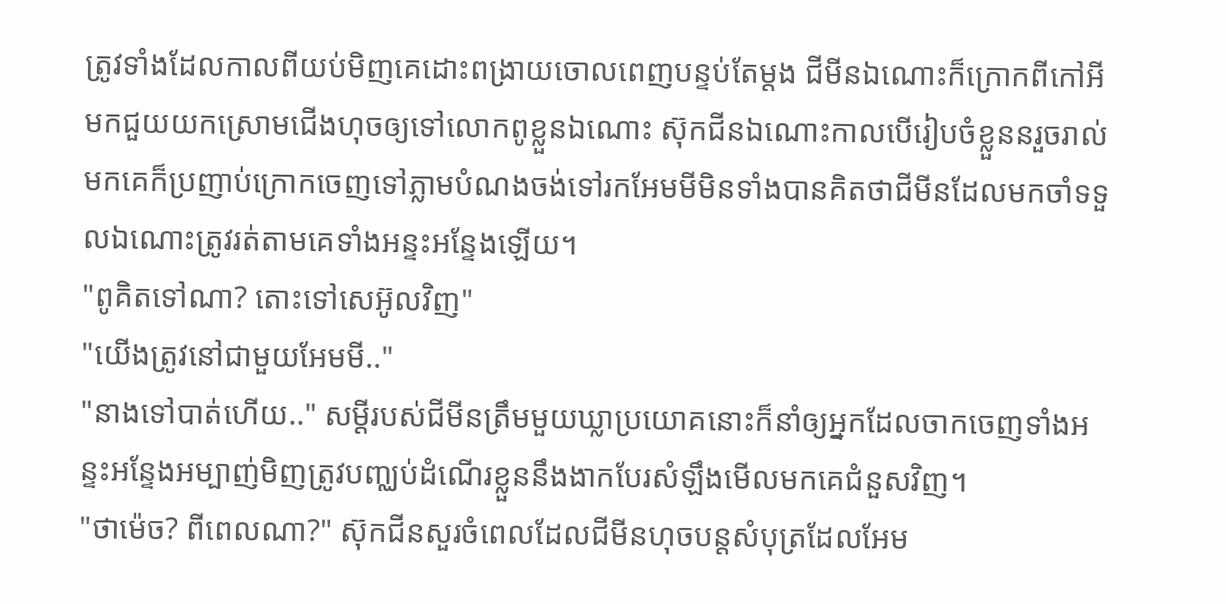ត្រូវទាំងដែលកាលពីយប់មិញគេដោះពង្រាយចោលពេញបន្ទប់តែម្ដង ជីមីនឯណោះក៏ក្រោកពីកៅអីមកជួយយកស្រោមជើងហុចឲ្យទៅលោកពូខ្លួនឯណោះ ស៊ុកជីនឯណោះកាលបើរៀបចំខ្លួននរួចរាល់មកគេក៏ប្រញាប់ក្រោកចេញទៅភ្លាមបំណងចង់ទៅរកអែមមីមិនទាំងបានគិតថាជីមីនដែលមកចាំទទួលឯណោះត្រូវរត់តាមគេទាំងអន្ទះអន្ទែងឡើយ។
"ពូគិតទៅណា? តោះទៅសេអ៊ូលវិញ"
"យើងត្រូវនៅជាមួយអែមមី.."
"នាងទៅបាត់ហើយ.." សម្ដីរបស់ជីមីនត្រឹមមួយឃ្លាប្រយោគនោះក៏នាំឲ្យអ្នកដែលចាកចេញទាំងអន្ទះអន្ទែងអម្បាញ់មិញត្រូវបញ្ឈប់ដំណើរខ្លួននឹងងាកបែរសំឡឹងមើលមកគេជំនួសវិញ។
"ថាម៉េច? ពីពេលណា?" ស៊ុកជីនសួរចំពេលដែលជីមីនហុចបន្តសំបុត្រដែលអែម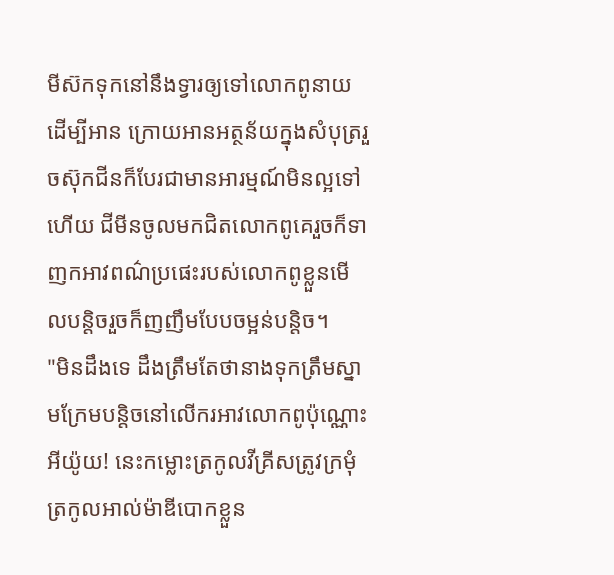មីស៊កទុកនៅនឹងទ្វារឲ្យទៅលោកពូនាយដើម្បីអាន ក្រោយអានអត្ថន័យក្នុងសំបុត្ររួចស៊ុកជីនក៏បែរជាមានអារម្មណ៍មិនល្អទៅហើយ ជីមីនចូលមកជិតលោកពូគេរួចក៏ទាញកអាវពណ៌ប្រផេះរបស់លោកពូខ្លួនមើលបន្តិចរួចក៏ញញឹមបែបចម្អន់បន្តិច។
"មិនដឹងទេ ដឹងត្រឹមតែថានាងទុកត្រឹមស្នាមក្រែមបន្តិចនៅលើករអាវលោកពូប៉ុណ្ណោះ អីយ៉ូយ! នេះកម្លោះត្រកូលវីគ្រីសត្រូវក្រមុំត្រកូលអាល់ម៉ាឌីបោកខ្លួន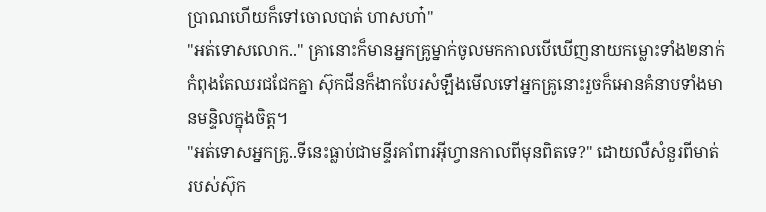ប្រាណហើយក៏ទៅចោលបាត់ ហាសហា៎"
"អត់ទោសលោក.." គ្រានោះក៏មានអ្នកគ្រូម្នាក់ចូលមកកាលបើឃើញនាយកម្លោះទាំង២នាក់កំពុងតែឈរជជែកគ្នា ស៊ុកជីនក៏ងាកបែរសំឡឹងមើលទៅអ្នកគ្រូនោះរួចក៏អោនគំនាបទាំងមានមន្ទិលក្នុងចិត្ត។
"អត់ទោសអ្នកគ្រូ..ទីនេះធ្លាប់ជាមន្ទីរគាំពារអុីហ្វានកាលពីមុនពិតទេ?" ដោយលឺសំនួរពីមាត់របស់ស៊ុក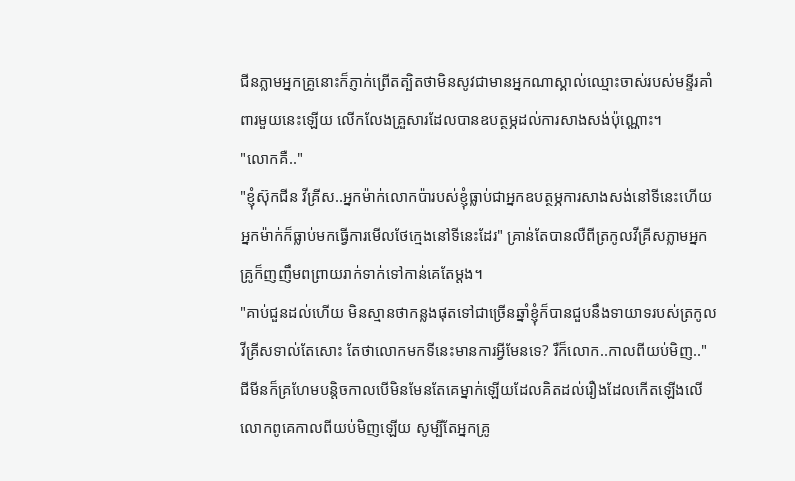ជីនភ្លាមអ្នកគ្រូនោះក៏ភ្ញាក់ព្រើតត្បិតថាមិនសូវជាមានអ្នកណាស្គាល់ឈ្មោះចាស់របស់មន្ទីរគាំពារមួយនេះឡើយ លើកលែងគ្រួសារដែលបានឧបត្ថម្ភដល់ការសាងសង់ប៉ុណ្ណោះ។
"លោកគឺ.."
"ខ្ញុំស៊ុកជីន វីគ្រីស..អ្នកម៉ាក់លោកប៉ារបស់ខ្ញុំធ្លាប់ជាអ្នកឧបត្ថម្ភការសាងសង់នៅទីនេះហើយអ្នកម៉ាក់ក៏ធ្លាប់មកធ្វើការមើលថែក្មេងនៅទីនេះដែរ" គ្រាន់តែបានលឺពីត្រកូលវីគ្រីសភ្លាមអ្នកគ្រូក៏ញញឹមពព្រាយរាក់ទាក់ទៅកាន់គេតែម្ដង។
"គាប់ជួនដល់ហើយ មិនស្មានថាកន្លងផុតទៅជាច្រើនឆ្នាំខ្ញុំក៏បានជួបនឹងទាយាទរបស់ត្រកូលវីគ្រីសទាល់តែសោះ តែថាលោកមកទីនេះមានការអ្វីមែនទេ? រឺក៏លោក..កាលពីយប់មិញ.." ជីមីនក៏គ្រហែមបន្តិចកាលបើមិនមែនតែគេម្នាក់ឡើយដែលគិតដល់រឿងដែលកើតឡើងលើលោកពូគេកាលពីយប់មិញឡើយ សូម្បីតែអ្នកគ្រូ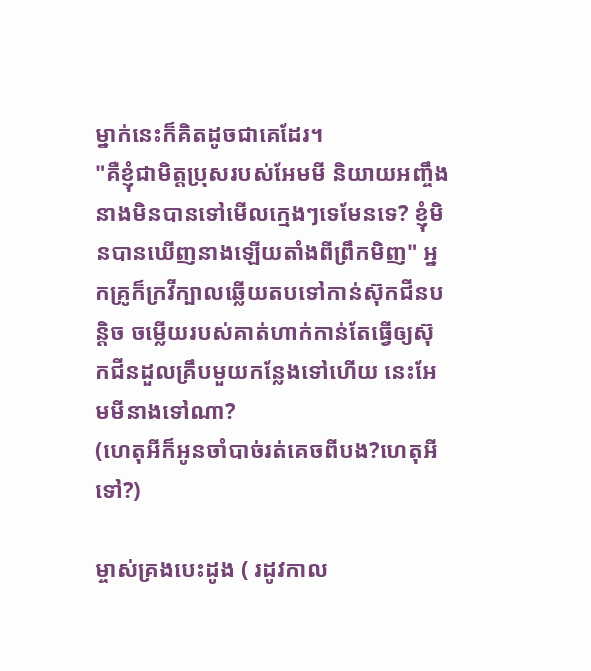ម្នាក់នេះក៏គិតដូចជាគេដែរ។
"គឺខ្ញុំជាមិត្តប្រុសរបស់អែមមី និយាយអញ្ចឹងនាងមិនបានទៅមើលក្មេងៗទេមែនទេ? ខ្ញុំមិនបានឃើញនាងឡើយតាំងពីព្រឹកមិញ" អ្នកគ្រូក៏ក្រវីក្បាលឆ្លើយតបទៅកាន់ស៊ុកជីនបន្តិច ចម្លើយរបស់គាត់ហាក់កាន់តែធ្វើឲ្យស៊ុកជីនដួលគ្រឹបមួយកន្លែងទៅហើយ នេះអែមមីនាងទៅណា?
(ហេតុអីក៏អូនចាំបាច់រត់គេចពីបង?ហេតុអីទៅ?)

ម្ចាស់គ្រងបេះដូង ( រដូវកាល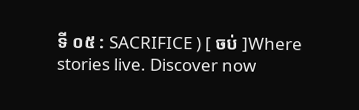ទី ០៥ : SACRIFICE ) [ ចប់ ]Where stories live. Discover now